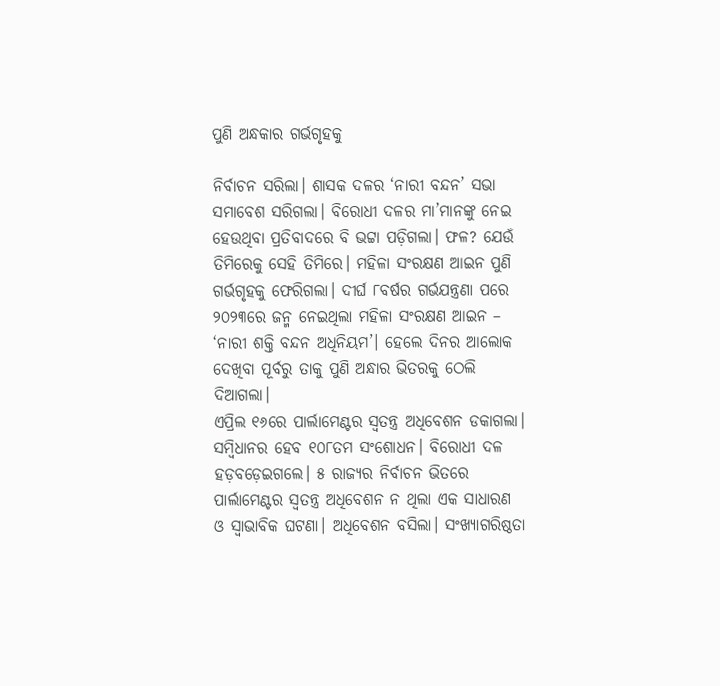ପୁଣି ଅନ୍ଧକାର ଗର୍ଭଗୃହକୁ

ନିର୍ବାଚନ ସରିଲା। ଶାସକ ଦଳର ‘ନାରୀ ବନ୍ଦନ’ ସଭା ସମାବେଶ ସରିଗଲା। ବିରୋଧୀ ଦଳର ମା’ମାନଙ୍କୁ ନେଇ ହେଉଥିବା ପ୍ରତିବାଦରେ ବି ଭଟ୍ଟା ପଡ଼ିଗଲା। ଫଳ? ଯେଉଁ ତିମିରେକୁ ସେହି ତିମିରେ। ମହିଳା ସଂରକ୍ଷଣ ଆଇନ ପୁଣି ଗର୍ଭଗୃହକୁ ଫେରିଗଲା। ଦୀର୍ଘ ୮ବର୍ଷର ଗର୍ଭଯନ୍ତ୍ରଣା ପରେ ୨୦୨୩ରେ ଜନ୍ମ ନେଇଥିଲା ମହିଳା ସଂରକ୍ଷଣ ଆଇନ – ‘ନାରୀ ଶକ୍ତି ବନ୍ଦନ ଅଧିନିୟମ’। ହେଲେ ଦିନର ଆଲୋକ ଦେଖିବା ପୂର୍ବରୁ ତାକୁ ପୁଣି ଅନ୍ଧାର ଭିତରକୁ ଠେଲି ଦିଆଗଲା।
ଏପ୍ରିଲ ୧୬ରେ ପାର୍ଲାମେଣ୍ଟର ସ୍ବତନ୍ତ୍ର ଅଧିବେଶନ ଡକାଗଲା। ସମ୍ବିଧାନର ହେବ ୧୦୮ତମ ସଂଶୋଧନ। ବିରୋଧୀ ଦଳ ହଡ଼ବଡ଼େଇଗଲେ। ୫ ରାଜ୍ୟର ନିର୍ବାଚନ ଭିତରେ ପାର୍ଲାମେଣ୍ଟର ସ୍ବତନ୍ତ୍ର ଅଧିବେଶନ ନ ଥିଲା ଏକ ସାଧାରଣ ଓ ସ୍ବାଭାବିକ ଘଟଣା। ଅଧିବେଶନ ବସିଲା। ସଂଖ୍ୟାଗରିଷ୍ଠତା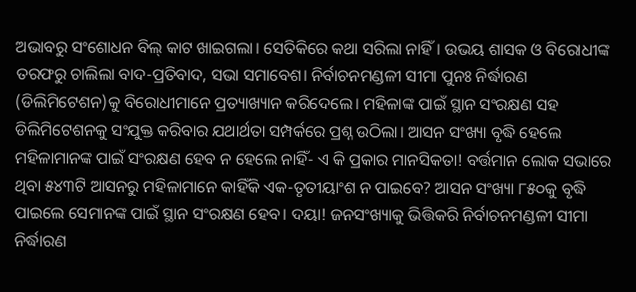ଅଭାବରୁ ସଂଶୋଧନ ବିଲ୍‌ କାଟ ଖାଇଗଲା। ସେତିକିରେ କଥା ସରିଲା ନାହିଁ। ଉଭୟ ଶାସକ ଓ ବିରୋଧୀଙ୍କ ତରଫରୁ ଚାଲିଲା ବାଦ-ପ୍ରତିବାଦ, ସଭା ସମାବେଶ। ନିର୍ବାଚନମଣ୍ଡଳୀ ସୀମା ପୁନଃ ନିର୍ଦ୍ଧାରଣ (ଡିଲିମିଟେଶନ)କୁ ବିରୋଧୀମାନେ ପ୍ରତ୍ୟାଖ୍ୟାନ କରିଦେଲେ। ମହିଳାଙ୍କ ପାଇଁ ସ୍ଥାନ ସଂରକ୍ଷଣ ସହ ଡିଲିମିଟେଶନକୁ ସଂଯୁକ୍ତ କରିବାର ଯଥାର୍ଥତା ସମ୍ପର୍କରେ ପ୍ରଶ୍ନ ଉଠିଲା। ଆସନ ସଂଖ୍ୟା ବୃଦ୍ଧି ହେଲେ ମହିଳାମାନଙ୍କ ପାଇଁ ସଂରକ୍ଷଣ ହେବ ନ ହେଲେ ନାହିଁ- ଏ କି ପ୍ରକାର ମାନସିକତା! ବର୍ତ୍ତମାନ ଲୋକ ସଭାରେ ଥିବା ୫୪୩ଟି ଆସନରୁ ମହିଳାମାନେ କାହିଁକି ଏକ-ତୃତୀୟାଂଶ ନ ପାଇବେ? ଆସନ ସଂଖ୍ୟା ୮୫୦କୁ ବୃଦ୍ଧି ପାଇଲେ ସେମାନଙ୍କ ପାଇଁ ସ୍ଥାନ ସଂରକ୍ଷଣ ହେବ। ଦୟା! ଜନସଂଖ୍ୟାକୁ ଭିତ୍ତିକରି ନିର୍ବାଚନମଣ୍ଡଳୀ ସୀମା ନିର୍ଦ୍ଧାରଣ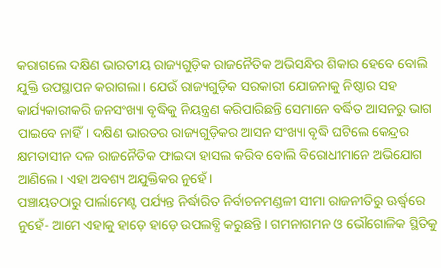କରାଗଲେ ଦକ୍ଷିଣ ଭାରତୀୟ ରାଜ୍ୟଗୁଡ଼ିକ ରାଜନୈତିକ ଅଭିସନ୍ଧିର ଶିକାର ହେବେ ବୋଲି ଯୁକ୍ତି ଉପସ୍ଥାପନ କରାଗଲା। ଯେଉଁ ରାଜ୍ୟଗୁଡ଼ିକ ସରକାରୀ ଯୋଜନାକୁ ନିଷ୍ଠାର ସହ କାର୍ଯ୍ୟକାରୀକରି ଜନସଂଖ୍ୟା ବୃଦ୍ଧିକୁ ନିୟନ୍ତ୍ରଣ କରିପାରିଛନ୍ତି ସେମାନେ ବର୍ଦ୍ଧିତ ଆସନରୁ ଭାଗ ପାଇବେ ନାହିଁ। ଦକ୍ଷିଣ ଭାରତର ରାଜ୍ୟଗୁଡ଼ିକର ଆସନ ସଂଖ୍ୟା ବୃଦ୍ଧି ଘଟିଲେ କେନ୍ଦ୍ରର କ୍ଷମତାସୀନ ଦଳ ରାଜନୈତିକ ଫାଇଦା ହାସଲ କରିବ ବୋଲି ବିରୋଧୀମାନେ ଅଭିଯୋଗ ଆଣିଲେ। ଏହା ଅବଶ୍ୟ ଅଯୁକ୍ତିକର ନୁହେଁ।
ପଞ୍ଚାୟତଠାରୁ ପାର୍ଲାମେଣ୍ଟ ପର୍ଯ୍ୟନ୍ତ ନିର୍ଦ୍ଧାରିତ ନିର୍ବାଚନମଣ୍ଡଳୀ ସୀମା ରାଜନୀତିରୁ ଊର୍ଦ୍ଧ୍ୱରେ ନୁହେଁ- ଆମେ ଏହାକୁ ହାଡ଼େ ହାଡ଼େ ଉପଲବ୍ଧି କରୁଛନ୍ତି। ଗମନାଗମନ ଓ ଭୌଗୋଳିକ ସ୍ଥିତିକୁ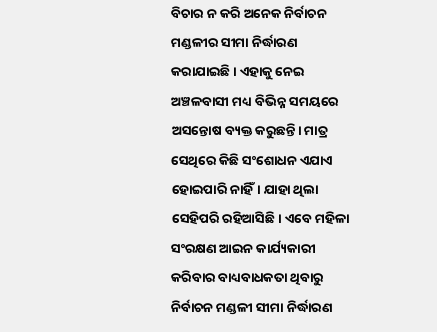ବିଚାର ନ କରି ଅନେକ ନିର୍ବାଚନ ମଣ୍ଡଳୀର ସୀମା ନିର୍ଦ୍ଧାରଣ କରାଯାଇଛି। ଏହାକୁ ନେଇ ଅଞ୍ଚଳବାସୀ ମଧ୍ୟ ବିଭିନ୍ନ ସମୟରେ ଅସନ୍ତୋଷ ବ୍ୟକ୍ତ କରୁଛନ୍ତି। ମାତ୍ର ସେଥିରେ କିଛି ସଂଶୋଧନ ଏଯାଏ ହୋଇପାରି ନାହିଁ। ଯାହା ଥିଲା ସେହିପରି ରହିଆସିଛି। ଏବେ ମହିଳା ସଂରକ୍ଷଣ ଆଇନ କାର୍ଯ୍ୟକାରୀ କରିବାର ବାଧ୍ୟବାଧକତା ଥିବାରୁ ନିର୍ବାଚନ ମଣ୍ଡଳୀ ସୀମା ନିର୍ଦ୍ଧାରଣ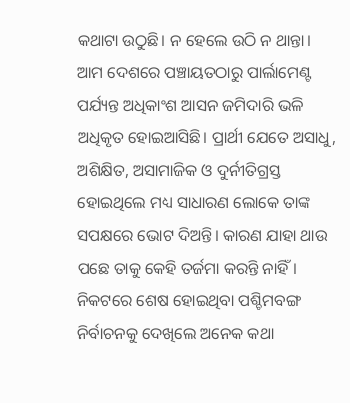କଥାଟା ଉଠୁଛି। ନ ହେଲେ ଉଠି ନ ଥାନ୍ତା।
ଆମ ଦେଶରେ ପଞ୍ଚାୟତଠାରୁ ପାର୍ଲାମେଣ୍ଟ ପର୍ଯ୍ୟନ୍ତ ଅଧିକାଂଶ ଆସନ ଜମିଦାରି ଭଳି ଅଧିକୃତ ହୋଇଆସିଛି। ପ୍ରାର୍ଥୀ ଯେତେ ଅସାଧୁ, ଅଶିକ୍ଷିତ, ଅସାମାଜିକ ଓ ଦୁର୍ନୀତିଗ୍ରସ୍ତ ହୋଇଥିଲେ ମଧ୍ୟ ସାଧାରଣ ଲୋକେ ତାଙ୍କ ସପକ୍ଷରେ ଭୋଟ ଦିଅନ୍ତି। କାରଣ ଯାହା ଥାଉ ପଛେ ତାକୁ କେହି ତର୍ଜମା କରନ୍ତି ନାହିଁ। ନିକଟରେ ଶେଷ ହୋଇଥିବା ପଶ୍ଚିମବଙ୍ଗ ନିର୍ବାଚନକୁ ଦେଖିଲେ ଅନେକ କଥା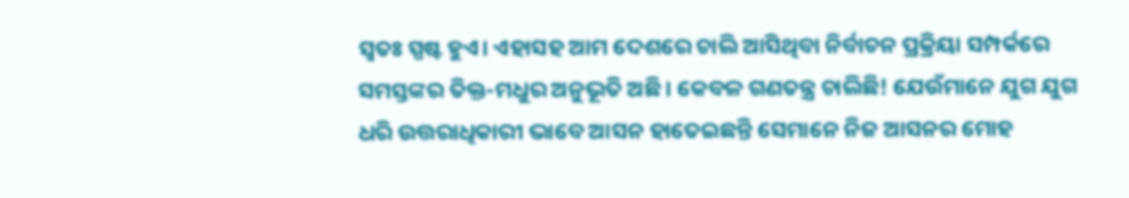ସ୍ବତଃ ସ୍ପଷ୍ଟ ହୁଏ। ଏହାସହ ଆମ ଦେଶରେ ଚାଲି ଆସିଥିବା ନିର୍ବାଚନ ପ୍ରକ୍ରିୟା ସମ୍ପର୍କରେ ସମସ୍ତଙ୍କର ତିକ୍ତ-ମଧୁର ଅନୁଭୂତି ଅଛି। କେବଳ ଗଣତନ୍ତ୍ର ଚାଲିଛି! ଯେଉଁମାନେ ଯୁଗ ଯୁଗ ଧରି ଉତ୍ତରାଧିକାରୀ ଭାବେ ଆସନ ହାତେଇଛନ୍ତି ସେମାନେ ନିଜ ଆସନର ମୋହ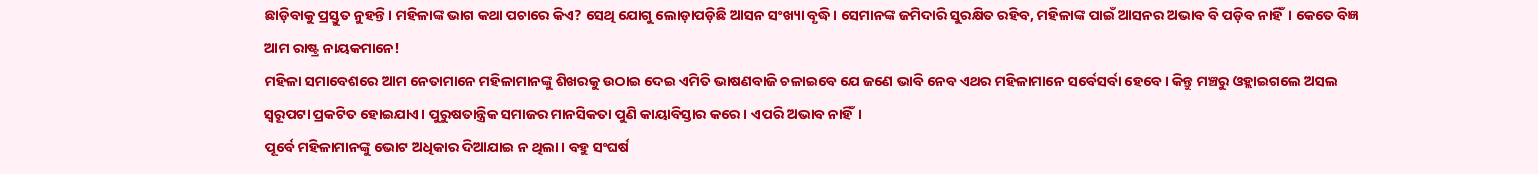ଛାଡ଼ିବାକୁ ପ୍ରସ୍ତୁତ ନୁହନ୍ତି। ମହିଳାଙ୍କ ଭାଗ କଥା ପଚାରେ କିଏ? ସେଥି ଯୋଗୁ ଲୋଡ଼ାପଡ଼ିଛି ଆସନ ସଂଖ୍ୟା ବୃଦ୍ଧି। ସେମାନଙ୍କ ଜମିଦାରି ସୁରକ୍ଷିତ ରହିବ, ମହିଳାଙ୍କ ପାଇଁ ଆସନର ଅଭାବ ବି ପଡ଼ିବ ନାହିଁ। କେତେ ବିଜ୍ଞ ଆମ ରାଷ୍ଟ୍ର ନାୟକମାନେ!
ମହିଳା ସମାବେଶରେ ଆମ ନେତାମାନେ ମହିଳାମାନଙ୍କୁ ଶିଖରକୁ ଉଠାଇ ଦେଇ ଏମିତି ଭାଷଣବାଜି ଚଳାଇବେ ଯେ ଜଣେ ଭାବି ନେବ ଏଥର ମହିଳାମାନେ ସର୍ବେସର୍ବା ହେବେ। କିନ୍ତୁ ମଞ୍ଚରୁ ଓହ୍ଲାଇଗଲେ ଅସଲ ସ୍ବରୂପଟା ପ୍ରକଟିତ ହୋଇଯାଏ। ପୁରୁଷତାନ୍ତ୍ରିକ ସମାଜର ମାନସିକତା ପୁଣି କାୟାବିସ୍ତାର କରେ। ଏପରି ଅଭାବ ନାହିଁ।
ପୂର୍ବେ ମହିଳାମାନଙ୍କୁ ଭୋଟ ଅଧିକାର ଦିଆଯାଇ ନ ଥିଲା। ବହୁ ସଂଘର୍ଷ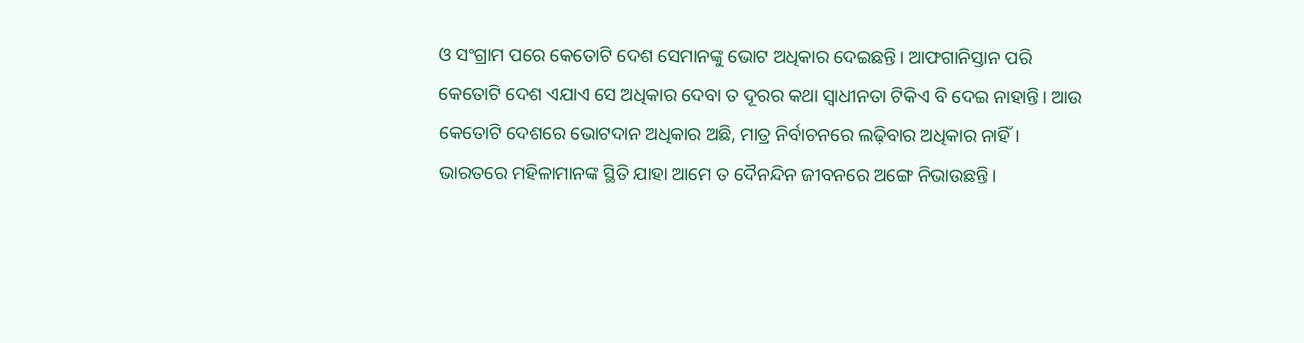ଓ ସଂଗ୍ରାମ ପରେ କେତୋଟି ଦେଶ ସେମାନଙ୍କୁ ଭୋଟ ଅଧିକାର ଦେଇଛନ୍ତି। ଆଫଗାନିସ୍ତାନ ପରି କେତୋଟି ଦେଶ ଏଯାଏ ସେ ଅଧିକାର ଦେବା ତ ଦୂରର କଥା ସ୍ବାଧୀନତା ଟିକିଏ ବି ଦେଇ ନାହାନ୍ତି। ଆଉ କେତୋଟି ଦେଶରେ ଭୋଟଦାନ ଅଧିକାର ଅଛି, ମାତ୍ର ନିର୍ବାଚନରେ ଲଢ଼ିବାର ଅଧିକାର ନାହିଁ।
ଭାରତରେ ମହିଳାମାନଙ୍କ ସ୍ଥିତି ଯାହା ଆମେ ତ ଦୈନନ୍ଦିନ ଜୀବନରେ ଅଙ୍ଗେ ନିଭାଉଛନ୍ତି।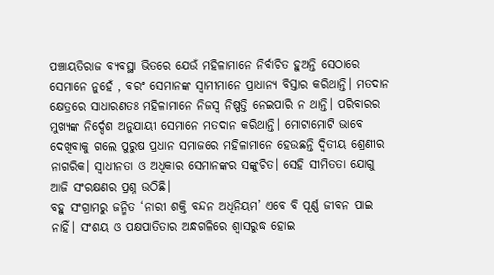ପଞ୍ଚାୟତିରାଜ ବ୍ୟବସ୍ଥା ଭିତରେ ଯେଉଁ ମହିଳାମାନେ ନିର୍ବାଚିତ ହୁଅନ୍ତି ସେଠାରେ ସେମାନେ ନୁହେଁ , ବରଂ ସେମାନଙ୍କ ସ୍ବାମୀମାନେ ପ୍ରାଧାନ୍ୟ ବିସ୍ତାର କରିଥାନ୍ତି। ମତଦାନ କ୍ଷେତ୍ରରେ ସାଧାରଣତଃ ମହିଳାମାନେ ନିଜସ୍ବ ନିଷ୍ପତ୍ତି ନେଇପାରି ନ ଥାନ୍ତି। ପରିବାରର ମୁଖ୍ୟଙ୍କ ନିର୍ଦ୍ଦେଶ ଅନୁଯାୟୀ ସେମାନେ ମତଦାନ କରିଥାନ୍ତି। ମୋଟାମୋଟି ଭାବେ ଦେଖିବାକୁ ଗଲେ ପୁରୁଷ ପ୍ରଧାନ ସମାଜରେ ମହିଳାମାନେ ହେଉଛନ୍ତି ଦ୍ୱିତୀୟ ଶ୍ରେଣୀର ନାଗରିକ। ସ୍ବାଧୀନତା ଓ ଅଧିକାର ସେମାନଙ୍କର ସଙ୍କୁଚିତ। ସେହି ସୀମିତତା ଯୋଗୁ ଆଜି ସଂରକ୍ଷଣର ପ୍ରଶ୍ନ ଉଠିଛି।
ବହୁ ସଂଗ୍ରାମରୁ ଜନ୍ମିତ ‘ନାରୀ ଶକ୍ତି ବନ୍ଦନ ଅଧିନିୟମ’ ଏବେ ବି ପୂର୍ଣ୍ଣ ଜୀବନ ପାଇ ନାହିଁ। ସଂଶୟ ଓ ପକ୍ଷପାତିତାର ଅନ୍ଧଗଳିରେ ଶ୍ୱାସରୁଦ୍ଧ ହୋଇ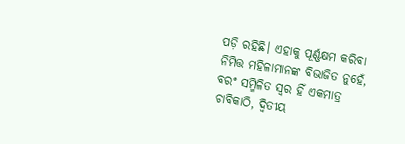ପଡ଼ି ରହିଛି। ଏହାକୁ ପୂର୍ଣ୍ଣକ୍ଷମ କରିବା ନିମିତ୍ତ ମହିଳାମାନଙ୍କ ବିଭାଜିତ ନୁହେଁ, ବରଂ ସମ୍ମିଳିତ ସ୍ବର ହିଁ ଏକମାତ୍ର ଚାବିକାଠି, ଦ୍ୱିତୀୟ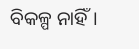ବିକଳ୍ପ ନାହିଁ।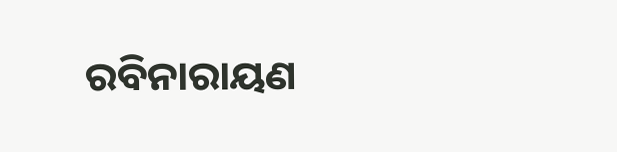ରବିନାରାୟଣ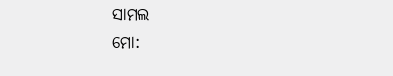ସାମଲ
ମୋ: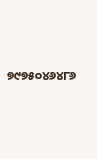୭୯୭୫୦୪୬୪୮୬